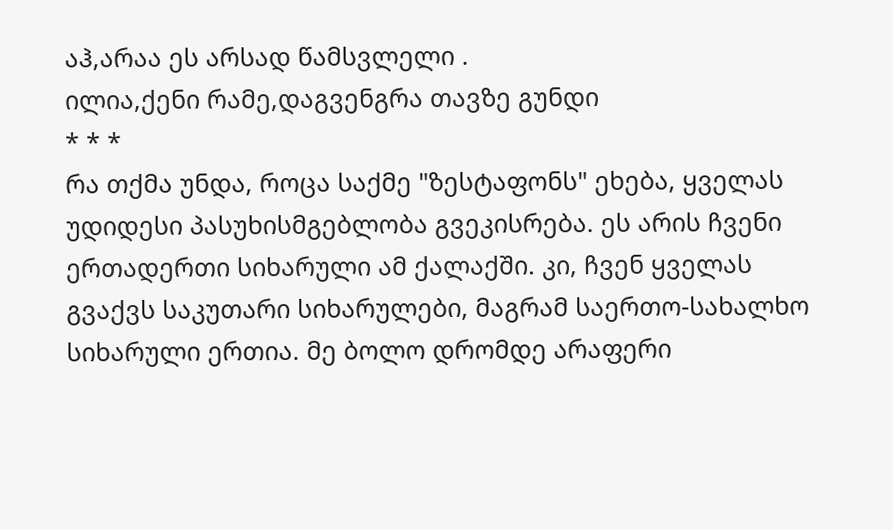აჰ,არაა ეს არსად წამსვლელი .
ილია,ქენი რამე,დაგვენგრა თავზე გუნდი
* * *
რა თქმა უნდა, როცა საქმე "ზესტაფონს" ეხება, ყველას უდიდესი პასუხისმგებლობა გვეკისრება. ეს არის ჩვენი ერთადერთი სიხარული ამ ქალაქში. კი, ჩვენ ყველას გვაქვს საკუთარი სიხარულები, მაგრამ საერთო-სახალხო სიხარული ერთია. მე ბოლო დრომდე არაფერი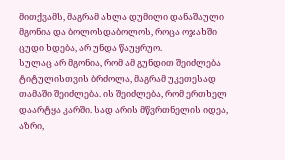მითქვამს, მაგრამ ახლა დუმილი დანაშაული მგონია და ბოლოსდაბოლოს, როცა ოჯახში ცუდი ხდება, არ უნდა წაუყრუო.
სულაც არ მგონია, რომ ამ გუნდით შეიძლება ტიტულისთვის ბრძოლა, მაგრამ უკეთესად თამაში შეიძლება. ის შეიძლება, რომ ერთხელ დაარტყა კარში. სად არის მწვრთნელის იდეა, აზრი,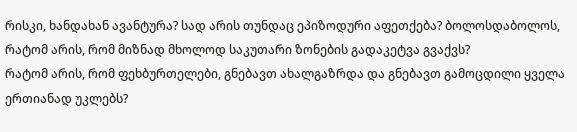რისკი, ხანდახან ავანტურა? სად არის თუნდაც ეპიზოდური აფეთქება? ბოლოსდაბოლოს, რატომ არის, რომ მიზნად მხოლოდ საკუთარი ზონების გადაკეტვა გვაქვს?
რატომ არის, რომ ფეხბურთელები, გნებავთ ახალგაზრდა და გნებავთ გამოცდილი ყველა ერთიანად უკლებს?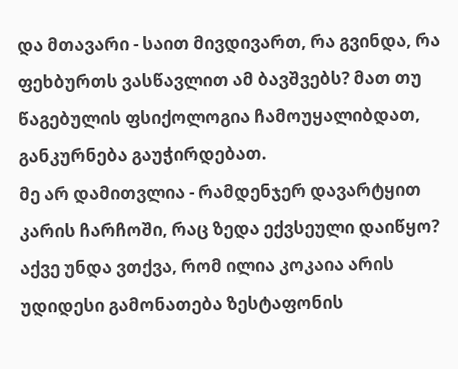და მთავარი - საით მივდივართ, რა გვინდა, რა ფეხბურთს ვასწავლით ამ ბავშვებს? მათ თუ წაგებულის ფსიქოლოგია ჩამოუყალიბდათ, განკურნება გაუჭირდებათ.
მე არ დამითვლია - რამდენჯერ დავარტყით კარის ჩარჩოში, რაც ზედა ექვსეული დაიწყო?
აქვე უნდა ვთქვა, რომ ილია კოკაია არის უდიდესი გამონათება ზესტაფონის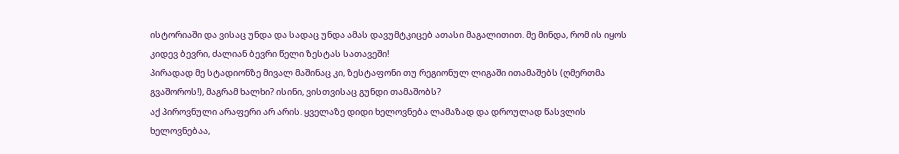ისტორიაში და ვისაც უნდა და სადაც უნდა ამას დავუმტკიცებ ათასი მაგალითით. მე მინდა, რომ ის იყოს კიდევ ბევრი, ძალიან ბევრი წელი ზესტას სათავეში!
პირადად მე სტადიონზე მივალ მაშინაც კი, ზესტაფონი თუ რეგიონულ ლიგაში ითამაშებს (ღმერთმა გვაშოროს!), მაგრამ ხალხი? ისინი, ვისთვისაც გუნდი თამაშობს?
აქ პიროვნული არაფერი არ არის. ყველაზე დიდი ხელოვნება ლამაზად და დროულად წასვლის ხელოვნებაა,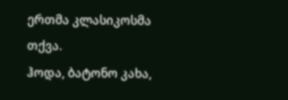ერთმა კლასიკოსმა თქვა.
ჰოდა, ბატონო კახა,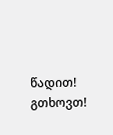წადით!
გთხოვთ!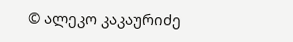© ალეკო კაკაურიძე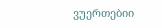ვუერთებიი